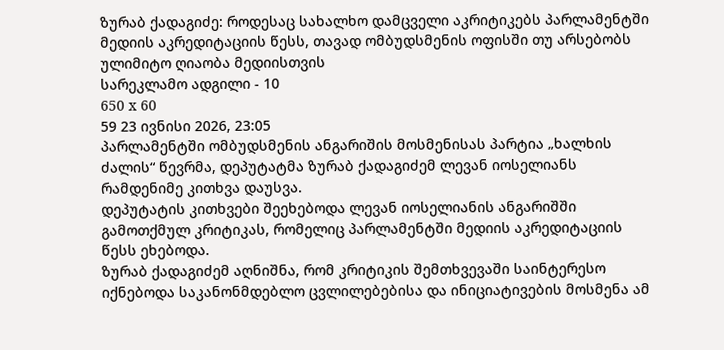ზურაბ ქადაგიძე: როდესაც სახალხო დამცველი აკრიტიკებს პარლამენტში მედიის აკრედიტაციის წესს, თავად ომბუდსმენის ოფისში თუ არსებობს ულიმიტო ღიაობა მედიისთვის
სარეკლამო ადგილი - 10
650 x 60
59 23 ივნისი 2026, 23:05
პარლამენტში ომბუდსმენის ანგარიშის მოსმენისას პარტია „ხალხის ძალის“ წევრმა, დეპუტატმა ზურაბ ქადაგიძემ ლევან იოსელიანს რამდენიმე კითხვა დაუსვა.
დეპუტატის კითხვები შეეხებოდა ლევან იოსელიანის ანგარიშში გამოთქმულ კრიტიკას, რომელიც პარლამენტში მედიის აკრედიტაციის წესს ეხებოდა.
ზურაბ ქადაგიძემ აღნიშნა, რომ კრიტიკის შემთხვევაში საინტერესო იქნებოდა საკანონმდებლო ცვლილებებისა და ინიციატივების მოსმენა ამ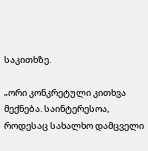საკითხზე.

„ორი კონკრეტული კითხვა მექნება. საინტერესოა, როდესაც სახალხო დამცველი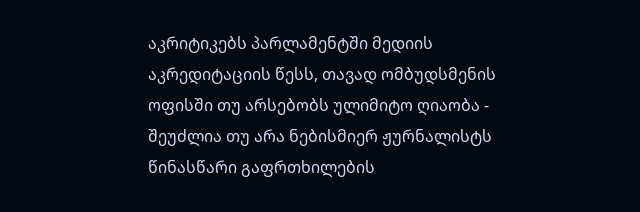აკრიტიკებს პარლამენტში მედიის აკრედიტაციის წესს, თავად ომბუდსმენის ოფისში თუ არსებობს ულიმიტო ღიაობა - შეუძლია თუ არა ნებისმიერ ჟურნალისტს წინასწარი გაფრთხილების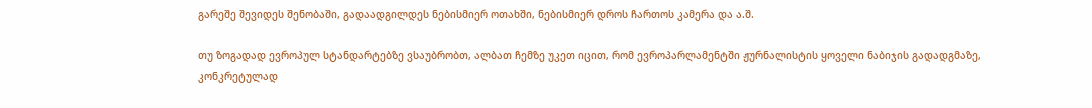გარეშე შევიდეს შენობაში, გადაადგილდეს ნებისმიერ ოთახში, ნებისმიერ დროს ჩართოს კამერა და ა.შ.

თუ ზოგადად ევროპულ სტანდარტებზე ვსაუბრობთ, ალბათ ჩემზე უკეთ იცით, რომ ევროპარლამენტში ჟურნალისტის ყოველი ნაბიჯის გადადგმაზე, კონკრეტულად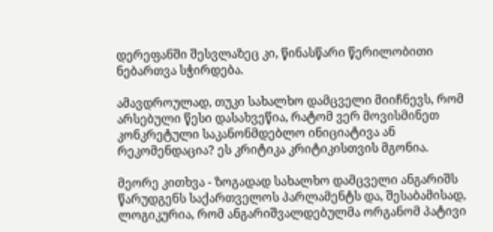დერეფანში შესვლაზეც კი, წინასწარი წერილობითი ნებართვა სჭირდება.

ამავდროულად, თუკი სახალხო დამცველი მიიჩნევს, რომ არსებული წესი დასახვეწია, რატომ ვერ მოვისმინეთ კონკრეტული საკანონმდებლო ინიციატივა ან რეკომენდაცია? ეს კრიტიკა კრიტიკისთვის მგონია.

მეორე კითხვა - ზოგადად სახალხო დამცველი ანგარიშს წარუდგენს საქართველოს პარლამენტს და, შესაბამისად, ლოგიკურია, რომ ანგარიშვალდებულმა ორგანომ პატივი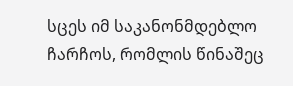სცეს იმ საკანონმდებლო ჩარჩოს, რომლის წინაშეც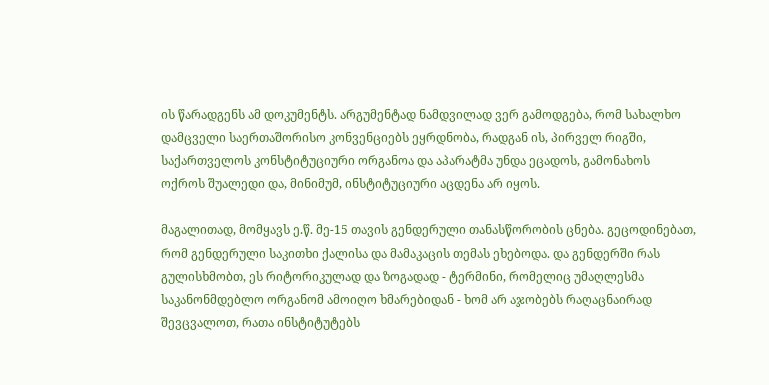ის წარადგენს ამ დოკუმენტს. არგუმენტად ნამდვილად ვერ გამოდგება, რომ სახალხო დამცველი საერთაშორისო კონვენციებს ეყრდნობა, რადგან ის, პირველ რიგში, საქართველოს კონსტიტუციური ორგანოა და აპარატმა უნდა ეცადოს, გამონახოს ოქროს შუალედი და, მინიმუმ, ინსტიტუციური აცდენა არ იყოს.

მაგალითად, მომყავს ე.წ. მე-15 თავის გენდერული თანასწორობის ცნება. გეცოდინებათ, რომ გენდერული საკითხი ქალისა და მამაკაცის თემას ეხებოდა. და გენდერში რას გულისხმობთ, ეს რიტორიკულად და ზოგადად - ტერმინი, რომელიც უმაღლესმა საკანონმდებლო ორგანომ ამოიღო ხმარებიდან - ხომ არ აჯობებს რაღაცნაირად შევცვალოთ, რათა ინსტიტუტებს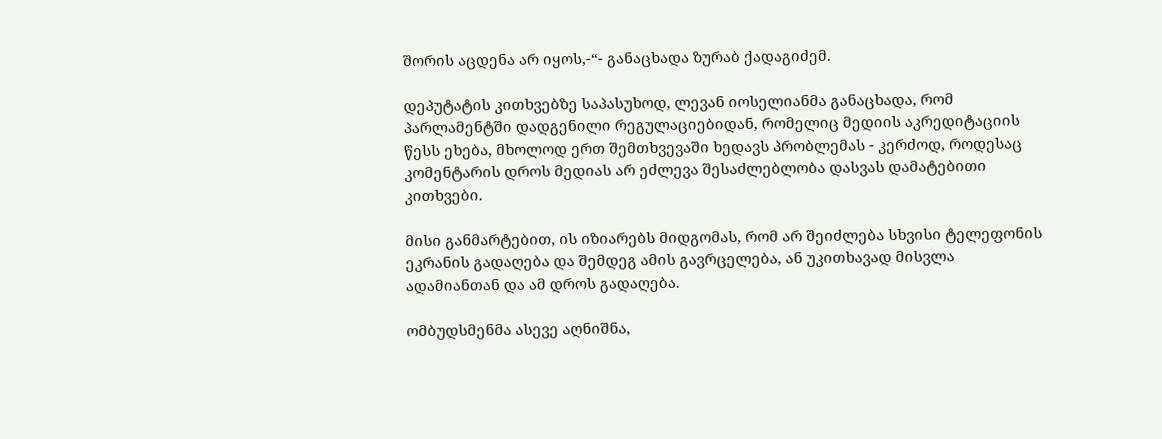შორის აცდენა არ იყოს,-“- განაცხადა ზურაბ ქადაგიძემ.

დეპუტატის კითხვებზე საპასუხოდ, ლევან იოსელიანმა განაცხადა, რომ პარლამენტში დადგენილი რეგულაციებიდან, რომელიც მედიის აკრედიტაციის წესს ეხება, მხოლოდ ერთ შემთხვევაში ხედავს პრობლემას - კერძოდ, როდესაც კომენტარის დროს მედიას არ ეძლევა შესაძლებლობა დასვას დამატებითი კითხვები.

მისი განმარტებით, ის იზიარებს მიდგომას, რომ არ შეიძლება სხვისი ტელეფონის ეკრანის გადაღება და შემდეგ ამის გავრცელება, ან უკითხავად მისვლა ადამიანთან და ამ დროს გადაღება.

ომბუდსმენმა ასევე აღნიშნა,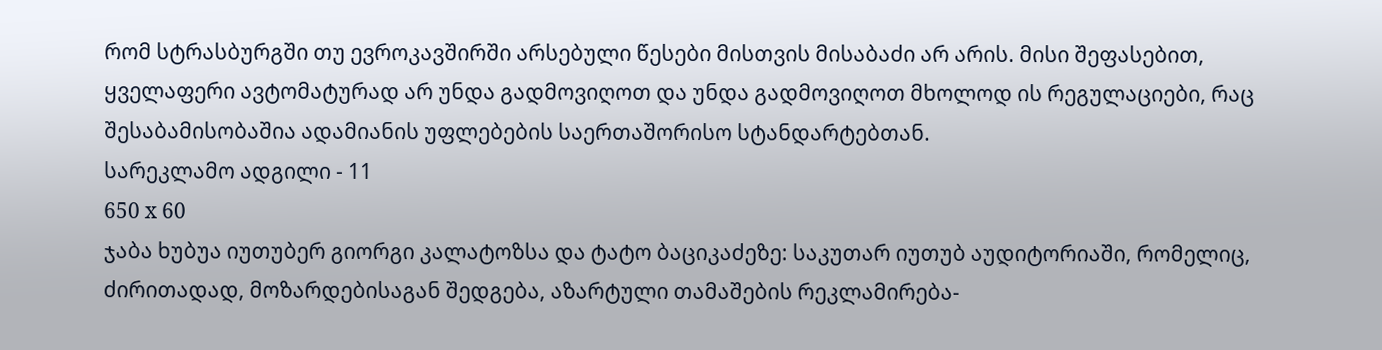რომ სტრასბურგში თუ ევროკავშირში არსებული წესები მისთვის მისაბაძი არ არის. მისი შეფასებით, ყველაფერი ავტომატურად არ უნდა გადმოვიღოთ და უნდა გადმოვიღოთ მხოლოდ ის რეგულაციები, რაც შესაბამისობაშია ადამიანის უფლებების საერთაშორისო სტანდარტებთან.
სარეკლამო ადგილი - 11
650 x 60
ჯაბა ხუბუა იუთუბერ გიორგი კალატოზსა და ტატო ბაციკაძეზე: საკუთარ იუთუბ აუდიტორიაში, რომელიც, ძირითადად, მოზარდებისაგან შედგება, აზარტული თამაშების რეკლამირება-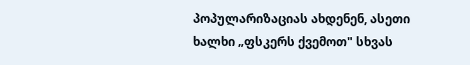პოპულარიზაციას ახდენენ, ასეთი ხალხი „ფსკერს ქვემოთ" სხვას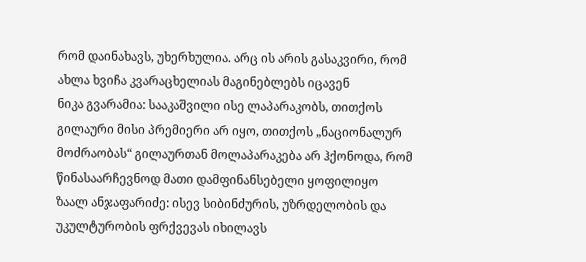რომ დაინახავს, უხერხულია. არც ის არის გასაკვირი, რომ ახლა ხვიჩა კვარაცხელიას მაგინებლებს იცავენ
ნიკა გვარამია: სააკაშვილი ისე ლაპარაკობს, თითქოს გილაური მისი პრემიერი არ იყო, თითქოს „ნაციონალურ მოძრაობას“ გილაურთან მოლაპარაკება არ ჰქონოდა, რომ წინასაარჩევნოდ მათი დამფინანსებელი ყოფილიყო
ზაალ ანჯაფარიძე: ისევ სიბინძურის, უზრდელობის და უკულტურობის ფრქვევას იხილავს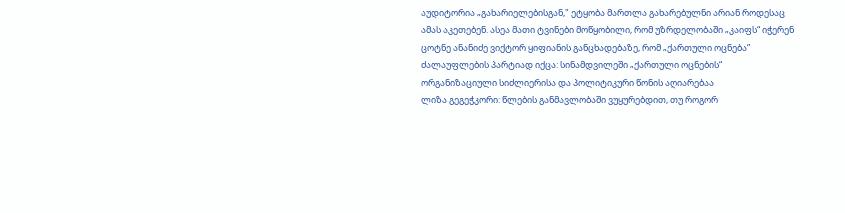აუდიტორია „გახარიელებისგან," ეტყობა მართლა გახარებულნი არიან როდესაც ამას აკეთებენ. ასეა მათი ტვინები მოწყობილი, რომ უზრდელობაში „კაიფს“ იჭერენ
ცოტნე ანანიძე ვიქტორ ყიფიანის განცხადებაზე, რომ „ქართული ოცნება” ძალაუფლების პარტიად იქცა: სინამდვილეში „ქართული ოცნების“ ორგანიზაციული სიძლიერისა და პოლიტიკური წონის აღიარებაა
ლიზა გეგეჭკორი: წლების განმავლობაში ვუყურებდით, თუ როგორ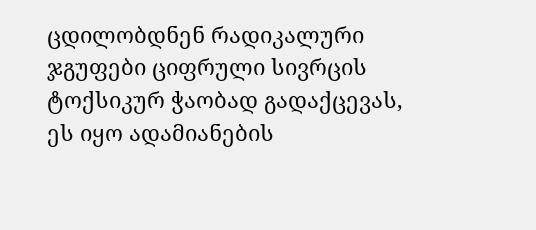ცდილობდნენ რადიკალური ჯგუფები ციფრული სივრცის ტოქსიკურ ჭაობად გადაქცევას, ეს იყო ადამიანების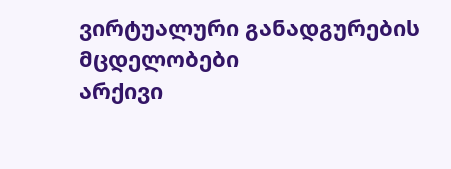ვირტუალური განადგურების მცდელობები
არქივი